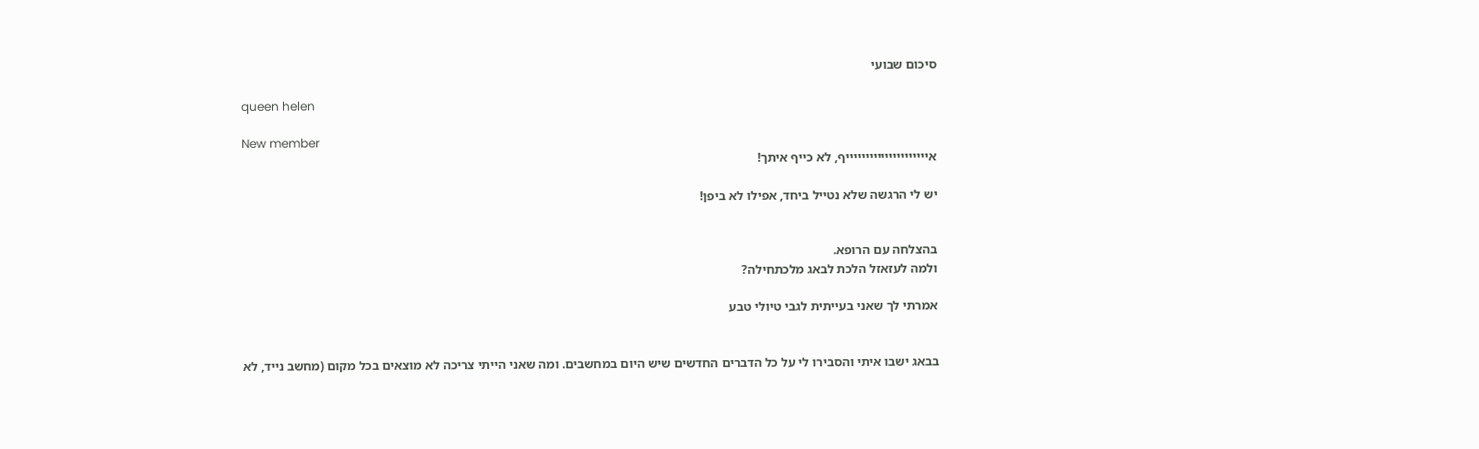סיכום שבועי

queen helen

New member
איייייייייייייייייייייף, לא כייף איתך!

יש לי הרגשה שלא נטייל ביחד, אפילו לא ביפן!


בהצלחה עם הרופא.
ולמה לעזאזל הלכת לבאג מלכתחילה?

אמרתי לך שאני בעייתית לגבי טיולי טבע


בבאג ישבו איתי והסבירו לי על כל הדברים החדשים שיש היום במחשבים. ומה שאני הייתי צריכה לא מוצאים בכל מקום (מחשב נייד, לא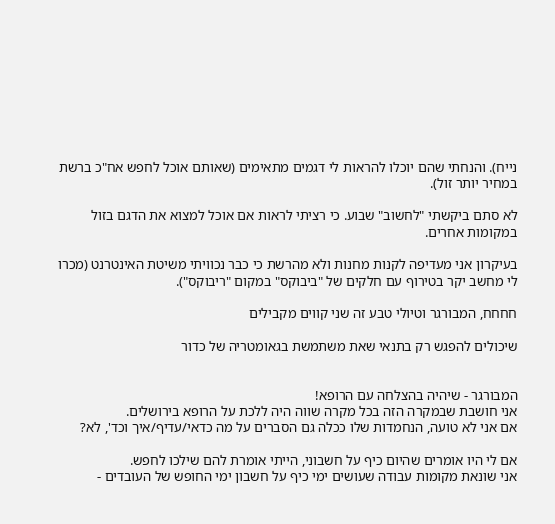נייח). והנחתי שהם יוכלו להראות לי דגמים מתאימים (שאותם אוכל לחפש אח"כ ברשת במחיר יותר זול).

לא סתם ביקשתי "לחשוב" שבוע. כי רציתי לראות אם אוכל למצוא את הדגם בזול במקומות אחרים.

בעיקרון אני מעדיפה לקנות מחנות ולא מהרשת כי כבר נכוויתי משיטת האינטרנט (מכרו לי מחשב יקר בטירוף עם חלקים של "ביבוקס" במקום "ריבוקס").

חחחח, המבורגר וטיולי טבע זה שני קווים מקבילים

שיכולים להפגש רק בתנאי שאת משתמשת בגאומטריה של כדור


המבורגר - שיהיה בהצלחה עם הרופא!
אני חושבת שבמקרה הזה בכל מקרה שווה היה ללכת על הרופא בירושלים.
אם אני לא טועה, הנחמדות שלו ככלה גם הסברים על מה כדאי/עדיף/איך וכד', לא?

אם לי היו אומרים שהיום כיף על חשבוני, הייתי אומרת להם שילכו לחפש.
אני שונאת מקומות עבודה שעושים ימי כיף על חשבון ימי החופש של העובדים -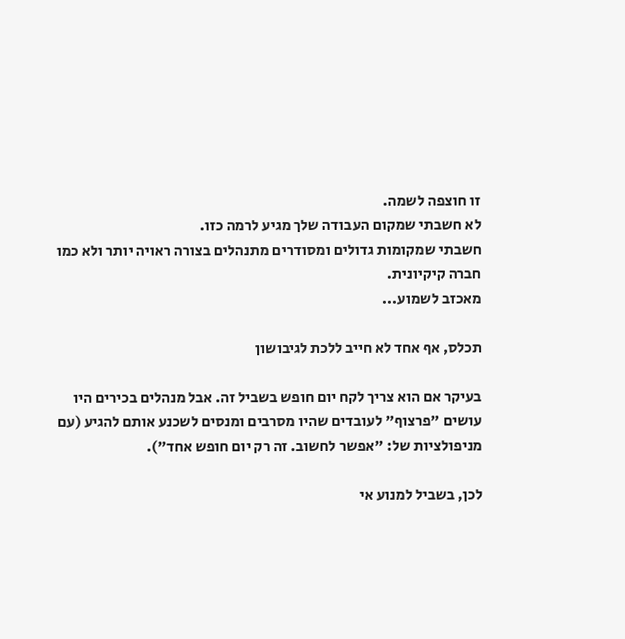זו חוצפה לשמה.
לא חשבתי שמקום העבודה שלך מגיע לרמה כזו.
חשבתי שמקומות גדולים ומסודרים מתנהלים בצורה ראויה יותר ולא כמו חברה קיקיונית.
מאכזב לשמוע...

תכלס, אף אחד לא חייב ללכת לגיבושון

בעיקר אם הוא צריך לקח יום חופש בשביל זה. אבל מנהלים בכירים היו עושים "פרצוף" לעובדים שהיו מסרבים ומנסים לשכנע אותם להגיע (עם מניפולציות של: "אפשר לחשוב. זה רק יום חופש אחד").

לכן, בשביל למנוע אי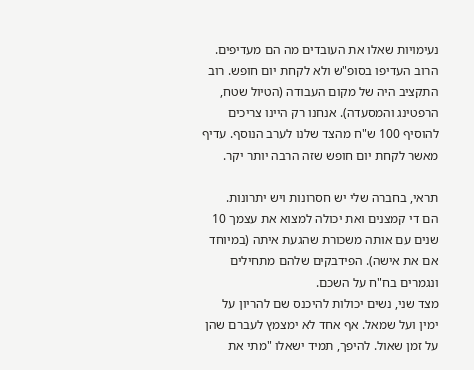נעימויות שאלו את העובדים מה הם מעדיפים. הרוב העדיפו בסופ"ש ולא לקחת יום חופש. רוב התקציב היה של מקום העבודה (הטיול שטח, הרפטינג והמסעדה). אנחנו רק היינו צריכים להוסיף 100 ש"ח מהצד שלנו לערב הנוסף. עדיף מאשר לקחת יום חופש שזה הרבה יותר יקר.

תראי, בחברה שלי יש חסרונות ויש יתרונות.
הם די קמצנים ואת יכולה למצוא את עצמך 10 שנים עם אותה משכורת שהגעת איתה (במיוחד אם את אישה). הפידבקים שלהם מתחילים ונגמרים בח"ח על השכם.
מצד שני, נשים יכולות להיכנס שם להריון על ימין ועל שמאל. אף אחד לא ימצמץ לעברם שהן על זמן שאול. להיפך, תמיד ישאלו "מתי את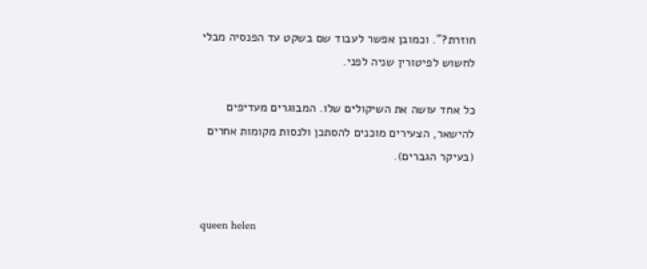חוזרת?". וכמובן אפשר לעבוד שם בשקט עד הפנסיה מבלי לחשוש לפיטורין שניה לפני.

כל אחד עושה את השיקולים שלו. המבוגרים מעדיפים להישאר, הצעירים מוכנים להסתכן ולנסות מקומות אחרים (בעיקר הגברים).


queen helen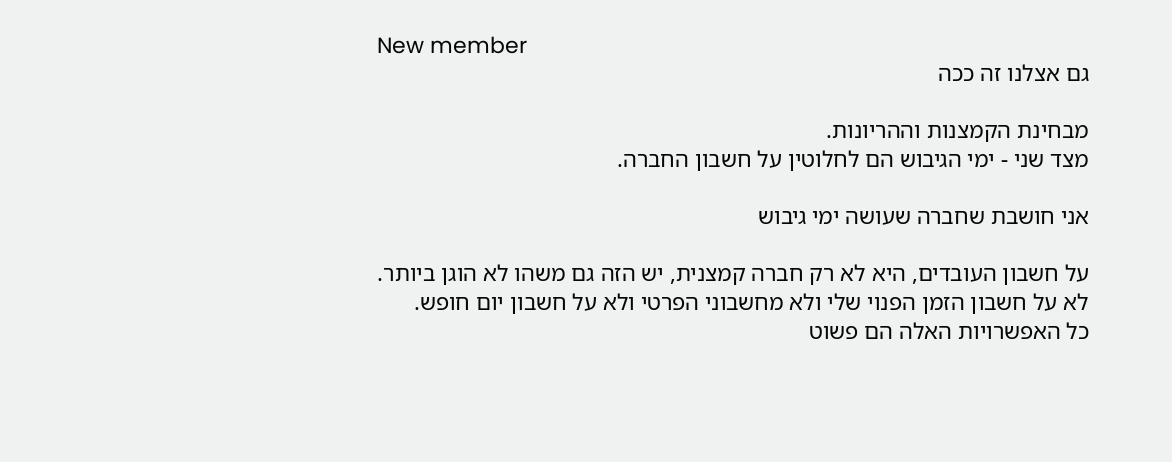New member
גם אצלנו זה ככה

מבחינת הקמצנות וההריונות.
מצד שני - ימי הגיבוש הם לחלוטין על חשבון החברה.

אני חושבת שחברה שעושה ימי גיבוש

על חשבון העובדים, היא לא רק חברה קמצנית, יש הזה גם משהו לא הוגן ביותר.
לא על חשבון הזמן הפנוי שלי ולא מחשבוני הפרטי ולא על חשבון יום חופש.
כל האפשרויות האלה הם פשוט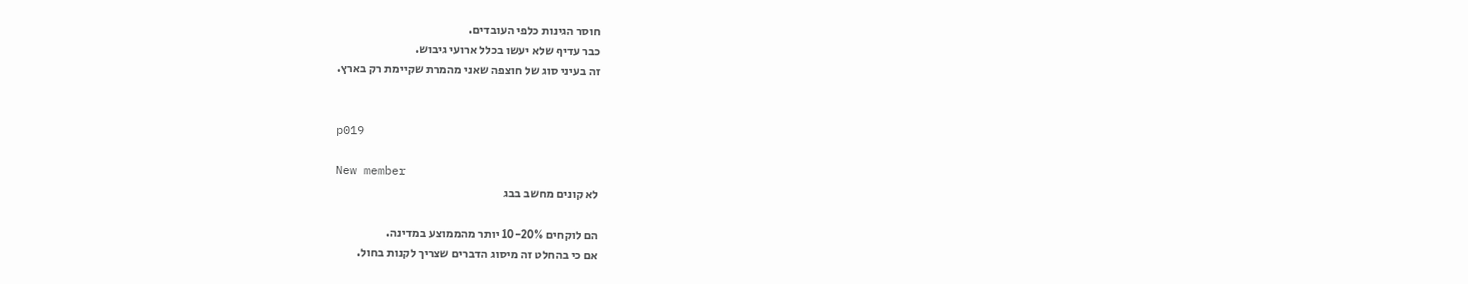חוסר הגינות כלפי העובדים.
כבר עדיף שלא יעשו בכלל ארועי גיבוש.
זה בעיני סוג של חוצפה שאני מהמרת שקיימת רק בארץ.


p019

New member
לא קונים מחשב בבג

הם לוקחים 10-20% יותר מהממוצע במדינה.
אם כי בהחלט זה מיסוג הדברים שצריך לקנות בחול.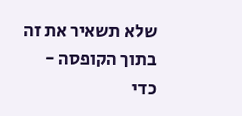שלא תשאיר את זה בתוך הקופסה - כדי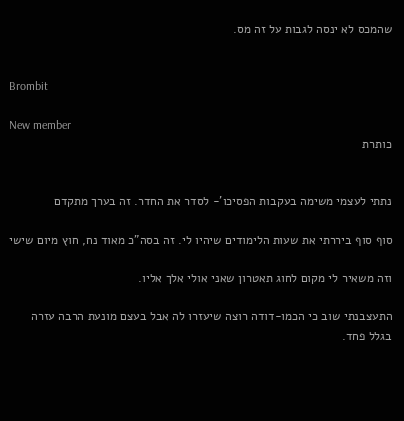שהמכס לא ינסה לגבות על זה מס.


Brombit

New member
כותרת


נתתי לעצמי משימה בעקבות הפסיכו'- לסדר את החדר. זה בערך מתקדם

סוף סוף ביררתי את שעות הלימודים שיהיו לי. זה בסה"כ מאוד נח, חוץ מיום שישי

וזה משאיר לי מקום לחוג תאטרון שאני אולי אלך אליו.

התעצבנתי שוב כי הכמו-דודה רוצה שיעזרו לה אבל בעצם מונעת הרבה עזרה בגלל פחד.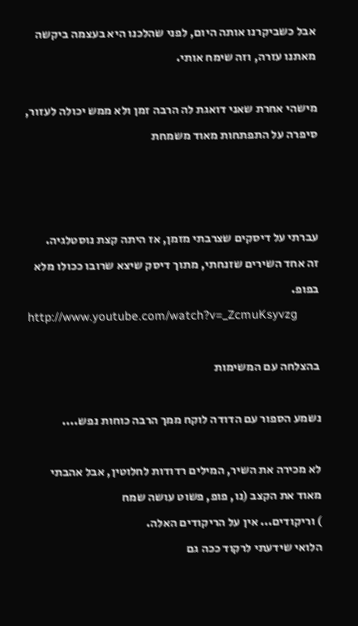אבל כשביקרנו אותה היום, לפני שהלכנו היא בעצמה ביקשה מאתנו עזרה, וזה שימח אותי.

מישהי אחרת שאני דואגת לה הרבה זמן ולא ממש יכולה לעזור, סיפרה על התפתחות מאוד משמחת



עברתי על דיסקים שצרבתי מזמן, אז היתה קצת נוסטלגיה.
זה אחד השירים שזנחתי, מתוך דיסק שיצא שרובו ככולו מלא בפופ.
http://www.youtube.com/watch?v=_ZcmuKsyvzg

בהצלחה עם המשימות

נשמע הספור עם הדודה לוקח ממך הרבה כוחות נפש....

לא מכירה את השיר, המילים רדודות לחלוטין, אבל אהבתי מאוד את הקצב (נו, פופ, פשוט עושה שמח
) וריקודים... אין על הריקודים האלה.
הלואי שידעתי לרקוד ככה גם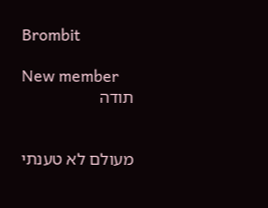Brombit

New member
תודה


מעולם לא טענתי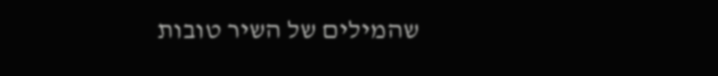שהמילים של השיר טובות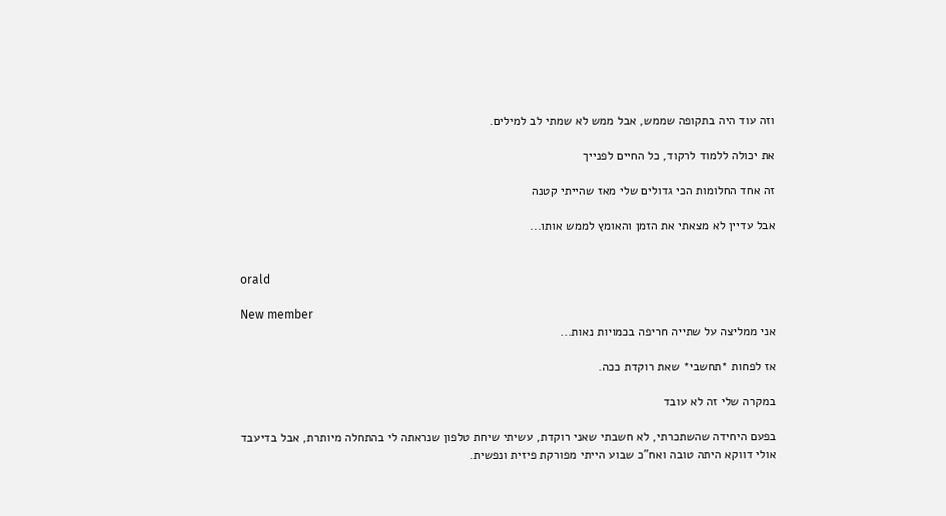וזה עוד היה בתקופה שממש, אבל ממש לא שמתי לב למילים.

את יכולה ללמוד לרקוד, כל החיים לפנייך

זה אחד החלומות הכי גדולים שלי מאז שהייתי קטנה

אבל עדיין לא מצאתי את הזמן והאומץ לממש אותו...


orald

New member
אני ממליצה על שתייה חריפה בכמויות נאות...

אז לפחות *תחשבי* שאת רוקדת ככה.

במקרה שלי זה לא עובד

בפעם היחידה שהשתכרתי, לא חשבתי שאני רוקדת, עשיתי שיחת טלפון שנראתה לי בהתחלה מיותרת, אבל בדיעבד אולי דווקא היתה טובה ואח"כ שבוע הייתי מפורקת פיזית ונפשית.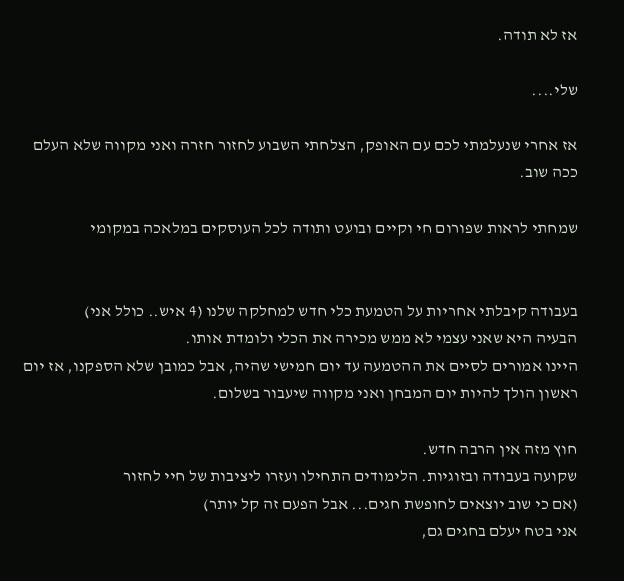אז לא תודה.

שלי....

אז אחרי שנעלמתי לכם עם האופק, הצלחתי השבוע לחזור חזרה ואני מקווה שלא העלם ככה שוב.

שמחתי לראות שפורום חי וקיים ובועט ותודה לכל העוסקים במלאכה במקומי


בעבודה קיבלתי אחריות על הטמעת כלי חדש למחלקה שלנו (4 איש.. כולל אני)
הבעיה היא שאני עצמי לא ממש מכירה את הכלי ולומדת אותו.
היינו אמורים לסיים את ההטמעה עד יום חמישי שהיה, אבל כמובן שלא הספקנו, אז יום ראשון הולך להיות יום המבחן ואני מקווה שיעבור בשלום.

חוץ מזה אין הרבה חדש.
שקועה בעבודה ובזוגיות. הלימודים התחילו ועזרו ליציבות של חיי לחזור
(אם כי שוב יוצאים לחופשת חגים... אבל הפעם זה קל יותר)
אני בטח יעלם בחגים גם,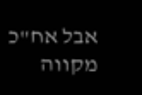אבל אח"כ מקווה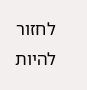לחזור להיות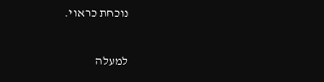נוכחת כראוי.

למעלה